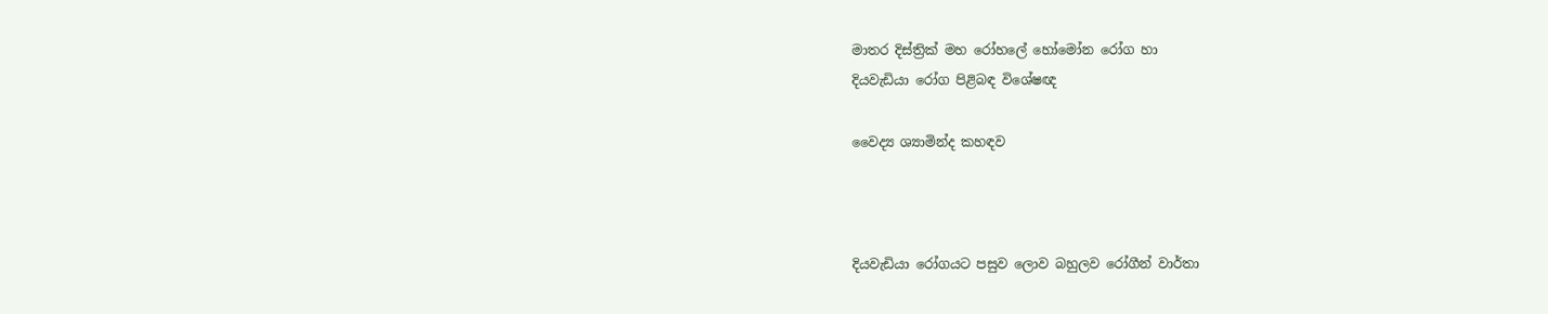මාතර දිස්ත්‍රික් මහ රෝහලේ හෝමෝන රෝග හා
දියවැඩියා රෝග පිළිබඳ විශේෂඥ

වෛද්‍ය ශ්‍යාමින්ද කහඳව



දියවැඩියා රෝගයට පසුව ලොව බහුලව රෝගීන් වාර්තා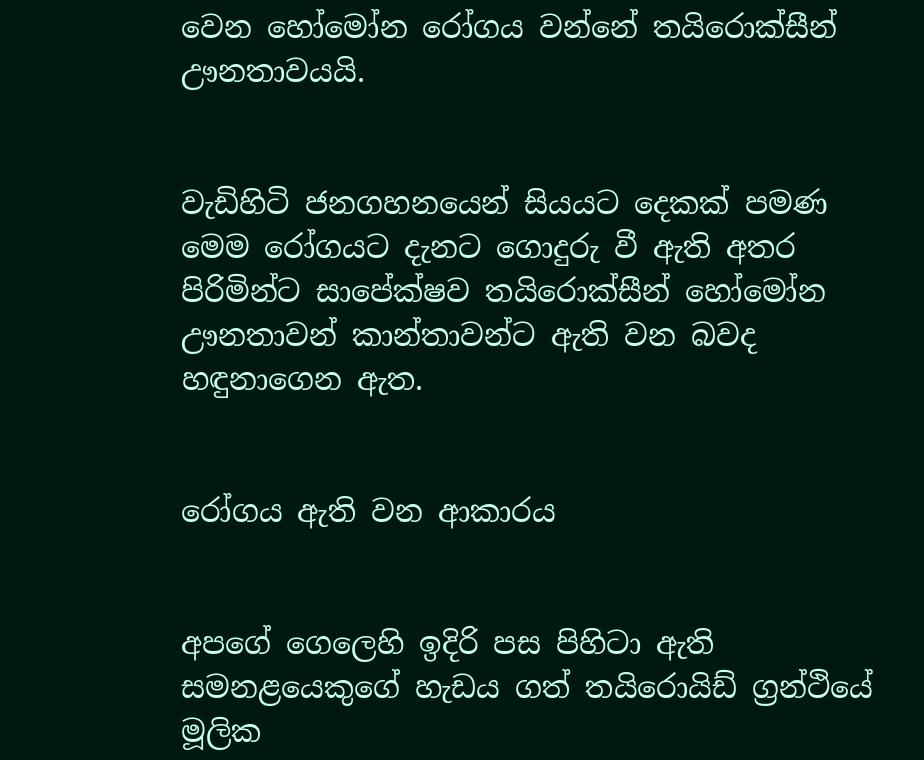වෙන හෝමෝන රෝගය වන්නේ තයිරොක්සීන් ඌනතාවයයි.


වැඩිහිටි ජනගහනයෙන් සියයට දෙකක් පමණ මෙම රෝගයට දැනට ගොදුරු වී ඇති අතර පිරිමින්ට සාපේක්ෂව තයිරොක්සීන් හෝමෝන ඌනතාවන් කාන්තාවන්ට ඇති වන බවද හඳුනාගෙන ඇත.


රෝගය ඇති වන ආකාරය


අපගේ ගෙලෙහි ඉදිරි පස පිහිටා ඇති සමනළයෙකුගේ හැඩය ගත් තයිරොයිඩ් ග්‍රන්ථියේ මූලික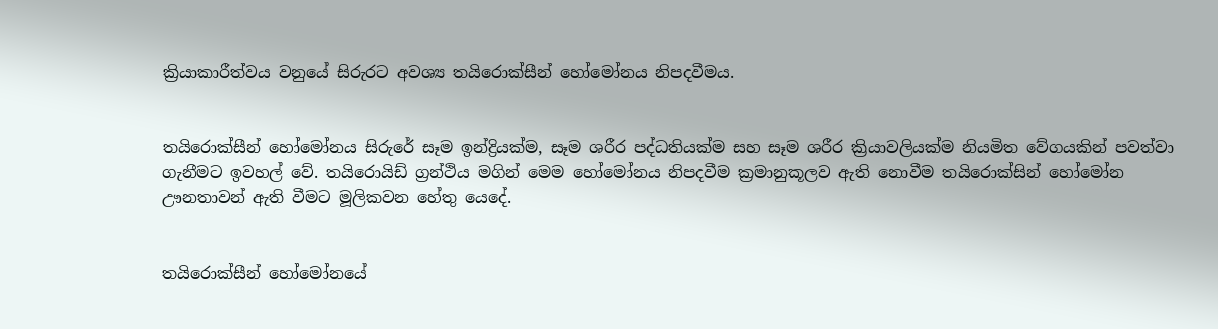ක්‍රියාකාරීත්වය වනුයේ සිරුරට අවශ්‍ය තයිරොක්සීන් හෝමෝනය නිපදවීමය.


තයිරොක්සීන් හෝමෝනය සිරුරේ සෑම ඉන්ද්‍රියක්ම, සෑම ශරීර පද්ධතියක්ම සහ සෑම ශරීර ක්‍රියාවලියක්ම නියමිත වේගයකින් පවත්වා ගැනීමට ඉවහල් වේ. තයිරොයිඩ් ග්‍රන්ථිය මගින් මෙම හෝමෝනය නිපදවීම ක්‍රමානුකූලව ඇති නොවීම තයිරොක්සින් හෝමෝන ඌනතාවන් ඇති වීමට මූලිකවන හේතු යෙදේ.


තයිරොක්සීන් හෝමෝනයේ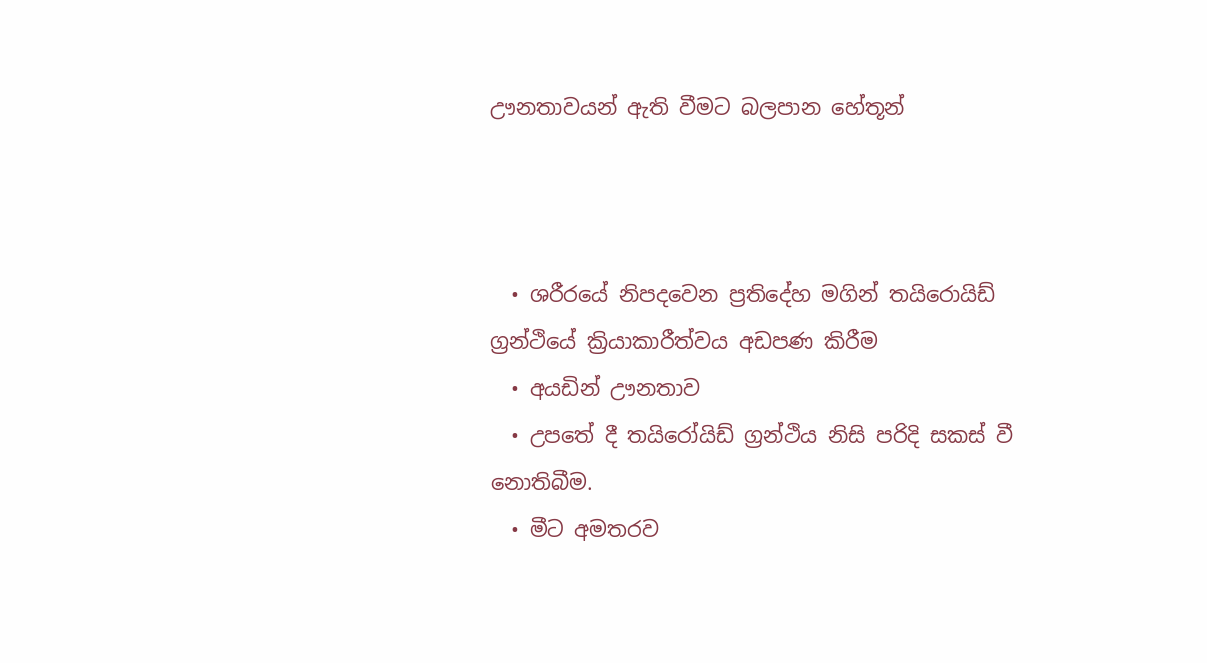ඌනතාවයන් ඇති වීමට බලපාන හේතූන්



  • ශරීරයේ නිපදවෙන ප්‍රතිදේහ මගින් තයිරොයිඩ් ග්‍රන්ථියේ ක්‍රියාකාරීත්වය අඩපණ කිරීම
  • අයඩින් ඌනතාව
  • උපතේ දී තයිරෝයිඩ් ග්‍රන්ථිය නිසි පරිදි සකස් වී නොතිබීම.
  • මීට අමතරව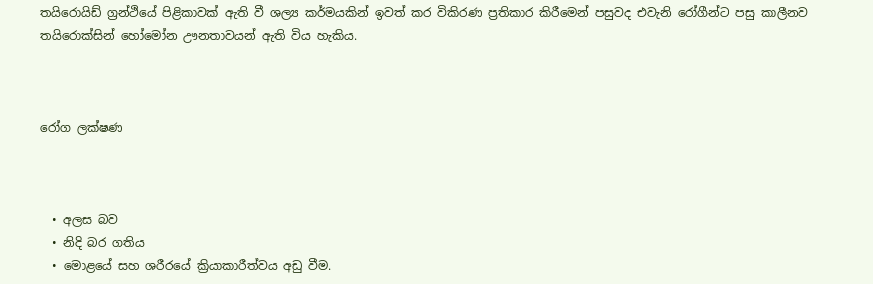තයිරොයිඩ් ග්‍රන්ථියේ පිළිකාවක් ඇති වී ශල්‍ය කර්මයකින් ඉවත් කර විකිරණ ප්‍රතිකාර කිරීමෙන් පසුවද එවැනි රෝගීන්ට පසු කාලීනව තයිරොක්සින් හෝමෝන ඌනතාවයන් ඇති විය හැකිය.



රෝග ලක්ෂණ



  • අලස බව
  • නිදි බර ගතිය
  • මොළයේ සහ ශරීරයේ ක්‍රියාකාරීත්වය අඩු වීම.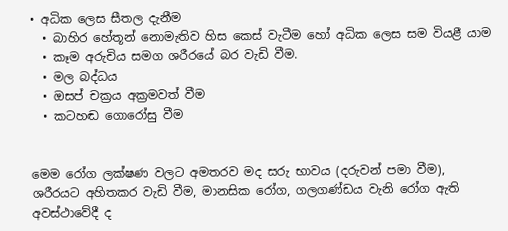• අධික ලෙස සීතල දැනීම
  • බාහිර හේතූන් නොමැතිව හිස කෙස් වැටීම හෝ අධික ලෙස සම වියළී යාම
  • කෑම අරුචිය සමග ශරීරයේ බර වැඩි වීම.
  • මල බද්ධය
  • ඔසප් චක්‍රය අක්‍රමවත් වීම
  • කටහඬ ගොරෝසු වීම


මෙම රෝග ලක්ෂණ වලට අමතරව මද සරු භාවය (දරුවන් පමා වීම), ශරීරයට අහිතකර වැඩි වීම, මානසික රෝග, ගලගණ්ඩය වැනි රෝග ඇති අවස්ථාවේදී ද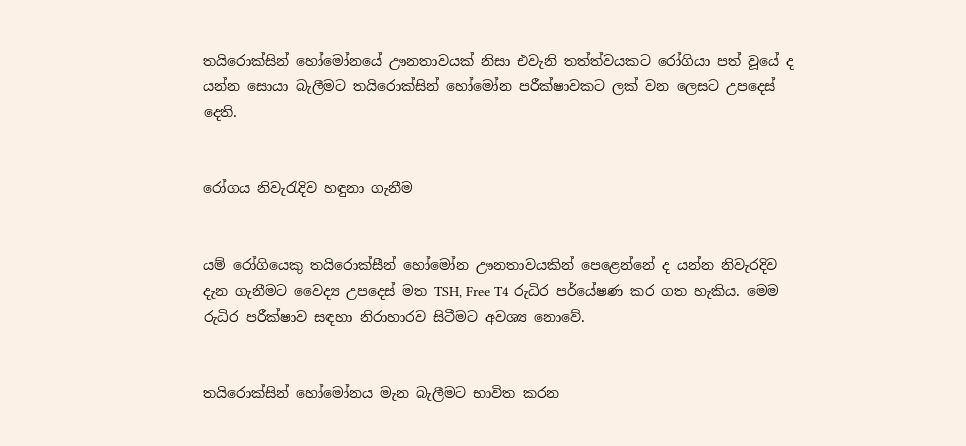තයිරොක්සින් හෝමෝනයේ ඌනතාවයක් නිසා එවැනි තත්ත්වයකට රෝගියා පත් වූයේ ද යන්න සොයා බැලීමට තයිරොක්සින් හෝමෝන පරීක්ෂාවකට ලක් වන ලෙසට උපදෙස් දෙති.


රෝගය නිවැරැදිව හඳුනා ගැනීම


යම් රෝගියෙකු තයිරොක්සීන් හෝමෝන ඌනතාවයකින් පෙළෙන්නේ ද යන්න නිවැරදිව දැන ගැනීමට වෛද්‍ය උපදෙස් මත TSH, Free T4 රුධිර පර්යේෂණ කර ගත හැකිය. මෙම රුධිර පරීක්ෂාව සඳහා නිරාහාරව සිටීමට අවශ්‍ය නොවේ.


තයිරොක්සින් හෝමෝනය මැන බැලීමට භාවිත කරන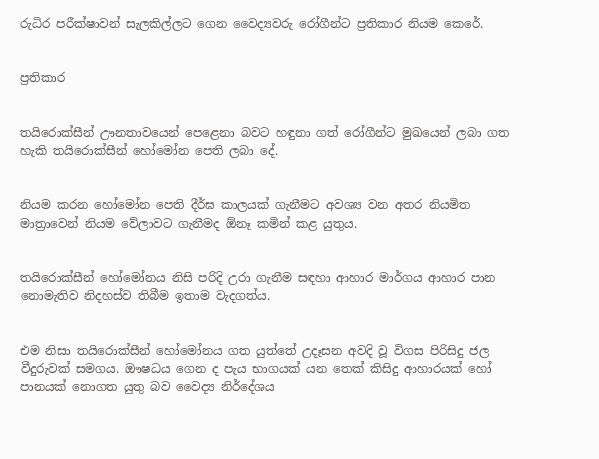රුධිර පරීක්ෂාවන් සැලකිල්ලට ගෙන වෛද්‍යවරු රෝගීන්ට ප්‍රතිකාර නියම කෙරේ.


ප්‍රතිකාර


තයිරොක්සීන් ඌනතාවයෙන් පෙළෙනා බවට හඳුනා ගත් රෝගීන්ට මුඛයෙන් ලබා ගත හැකි තයිරොක්සීන් හෝමෝන පෙති ලබා දේ.


නියම කරන හෝමෝන පෙති දීර්ඝ කාලයක් ගැනීමට අවශ්‍ය වන අතර නියමිත මාත්‍රාවෙන් නියම වේලාවට ගැනීමද ඕනෑ කමින් කළ යුතුය.


තයිරොක්සීන් හෝමෝනය නිසි පරිදි උරා ගැනීම සඳහා ආහාර මාර්ගය ආහාර පාන නොමැතිව නිදහස්ව තිබීම ඉතාම වැදගත්ය.


එම නිසා තයිරොක්සීන් හෝමෝනය ගත යුත්තේ උදෑසන අවදි වූ විගස පිරිසිදු ජල වීදුරුවක් සමගය. ඖෂධය ගෙන ද පැය භාගයක් යන තෙක් කිසිදු ආහාරයක් හෝ පානයක් නොගත යුතු බව වෛද්‍ය නිර්දේශය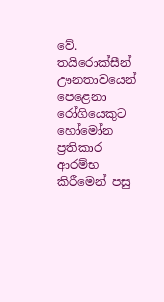වේ. තයිරොක්සීන් ඌනතාවයෙන් පෙළෙනා රෝගියෙකුට හෝමෝන ප්‍රතිකාර ආරම්භ කිරීමෙන් පසු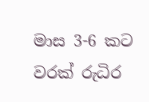මාස 3-6 කට වරක් රුධිර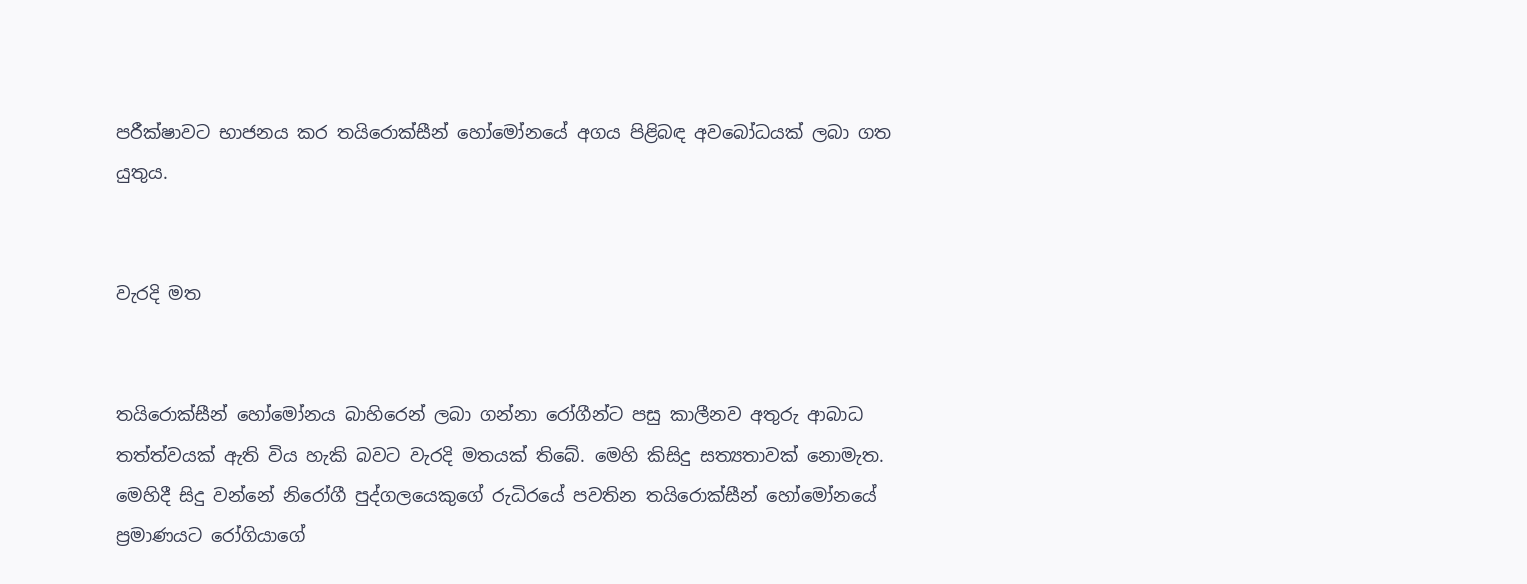පරීක්ෂාවට භාජනය කර තයිරොක්සීන් හෝමෝනයේ අගය පිළිබඳ අවබෝධයක් ලබා ගත යුතුය.


වැරදි මත


තයිරොක්සීන් හෝමෝනය බාහිරෙන් ලබා ගන්නා රෝගීන්ට පසු කාලීනව අතුරු ආබාධ තත්ත්වයක් ඇති විය හැකි බවට වැරදි මතයක් තිබේ. මෙහි කිසිදු සත්‍යතාවක් නොමැත. මෙහිදී සිදු වන්නේ නිරෝගී පුද්ගලයෙකුගේ රුධිරයේ පවතින තයිරොක්සීන් හෝමෝනයේ ප්‍රමාණයට රෝගියාගේ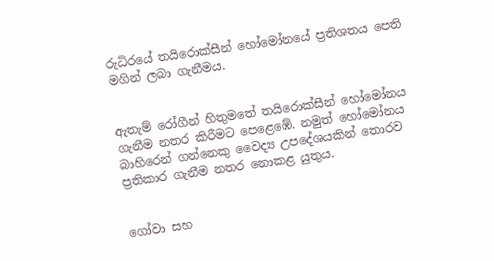රුධිරයේ තයිරොක්සීන් හෝමෝනයේ ප්‍රතිශතය පෙති මගින් ලබා ගැනීමය.


ඇතැම් රෝගීන් හිතුමතේ තයිරොක්සීන් හෝමෝනය ගැනීම නතර කිරීමට පෙළෙඹේ. නමුත් හෝමෝනය බාහිරෙන් ගන්නෙකු වෛද්‍ය උපදේශයකින් තොරව ප්‍රතිකාර ගැනීම නතර නොකළ යුතුය.


ගෝවා සහ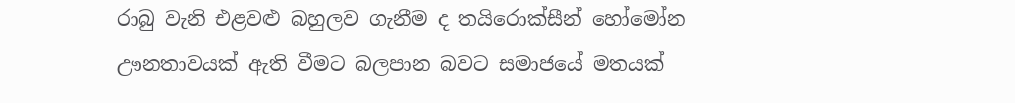රාබු වැනි එළවළු බහුලව ගැනීම ද තයිරොක්සීන් හෝමෝන ඌනතාවයක් ඇති වීමට බලපාන බවට සමාජයේ මතයක්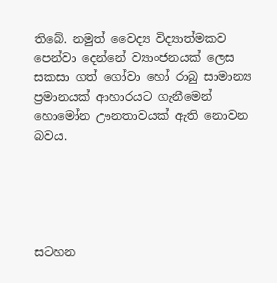තිබේ. නමුත් වෛද්‍ය විද්‍යාත්මකව පෙන්වා දෙන්නේ ව්‍යාංජනයක් ලෙස සකසා ගත් ගෝවා හෝ රාබු සාමාන්‍ය ප්‍රමානයක් ආහාරයට ගැනීමෙන් හොමෝන ඌනතාවයක් ඇති නොවන බවය.





සටහන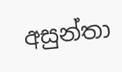අසුන්තා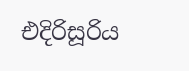එදිරිසූරිය